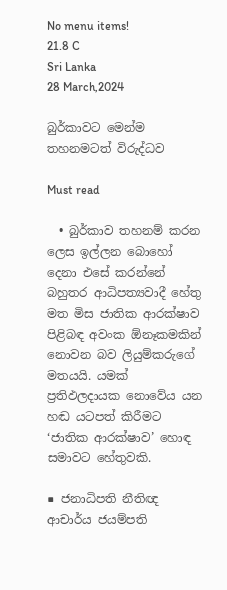No menu items!
21.8 C
Sri Lanka
28 March,2024

බුර්කාවට මෙන්ම තහනමටත් විරුද්ධව

Must read

  • බුර්කාව තහනම් කරන ලෙස ඉල්ලන බොහෝ දෙනා එසේ කරන්නේ බහුතර ආධිපත්‍යවාදී හේතු මත මිස ජාතික ආරක්ෂාව පිළිබඳ අවංක ඕනෑකමකින් නොවන බව ලියුම්කරුගේ මතයයි. යමක් ප්‍රතිඵලදායක නොවේය යන හඬ යටපත් කිරීමට ‘ජාතික ආරක්ෂාව’ හොඳ සමාවට හේතුවකි.

■ ජනාධිපති නීතිඥ ආචාර්ය ජයම්පති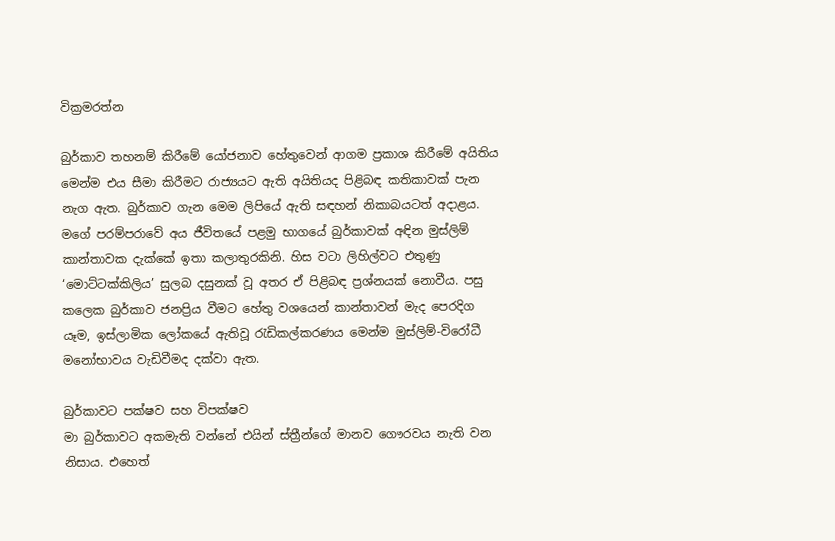වික්‍රමරත්න

බුර්කාව තහනම් කිරීමේ යෝජනාව හේතුවෙන් ආගම ප්‍රකාශ කිරීමේ අයිතිය මෙන්ම එය සීමා කිරීමට රාජ්‍යයට ඇති අයිතියද පිළිබඳ කතිකාවක් පැන නැග ඇත. බුර්කාව ගැන මෙම ලිපියේ ඇති සඳහන් නිකාබයටත් අදාළය. මගේ පරම්පරාවේ අය ජීවිතයේ පළමු භාගයේ බුර්කාවක් අඳින මුස්ලිම් කාන්තාවක දැක්කේ ඉතා කලාතුරකිනි. හිස වටා ලිහිල්වට එතුණු ‘මොට්ටක්කිලිය’ සුලබ දසුනක් වූ අතර ඒ පිළිබඳ ප්‍රශ්නයක් නොවීය. පසු කලෙක බුර්කාව ජනප්‍රිය වීමට හේතු වශයෙන් කාන්තාවන් මැද පෙරදිග යෑම, ඉස්ලාමික ලෝකයේ ඇතිවූ රැඩිකල්කරණය මෙන්ම මුස්ලිම්-විරෝධී මනෝභාවය වැඩිවීමද දක්වා ඇත.

බුර්කාවට පක්ෂව සහ විපක්ෂව
මා බුර්කාවට අකමැති වන්නේ එයින් ස්ත්‍රීන්ගේ මානව ගෞරවය නැති වන නිසාය. එහෙත්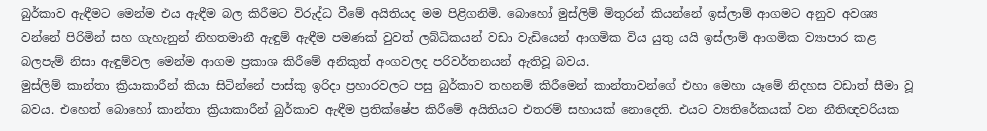බුර්කාව ඇඳීමට මෙන්ම එය ඇඳීම බල කිරීමට විරුද්ධ වීමේ අයිතියද මම පිළිගනිමි. බොහෝ මුස්ලිම් මිතුරන් කියන්නේ ඉස්ලාම් ආගමට අනුව අවශ්‍ය වන්නේ පිරිමින් සහ ගැහැනුන් නිහතමානී ඇඳුම් ඇඳීම පමණක් වුවත් ලබ්ධිකයන් වඩා වැඩියෙන් ආගමික විය යුතු යයි ඉස්ලාම් ආගමික ව්‍යාපාර කළ බලපැම් නිසා ඇඳුම්වල මෙන්ම ආගම ප්‍රකාශ කිරීමේ අනිකුත් අංගවලද පරිවර්තනයන් ඇතිවූ බවය.
මුස්ලිම් කාන්තා ක්‍රියාකාරීන් කියා සිටින්නේ පාස්කු ඉරිදා ප්‍රහාරවලට පසු බුර්කාව තහනම් කිරීමෙන් කාන්තාවන්ගේ එහා මෙහා යෑමේ නිදහස වඩාත් සීමා වූ බවය. එහෙත් බොහෝ කාන්තා ක්‍රියාකාරීන් බුර්කාව ඇඳීම ප්‍රතික්ෂේප කිරීමේ අයිතියට එතරම් සහායක් නොදෙති. එයට ව්‍යතිරේකයක් වන නීතිඥවරියක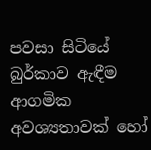පවසා සිටියේ බුර්කාව ඇඳීම ආගමික අවශ්‍යතාවක් හෝ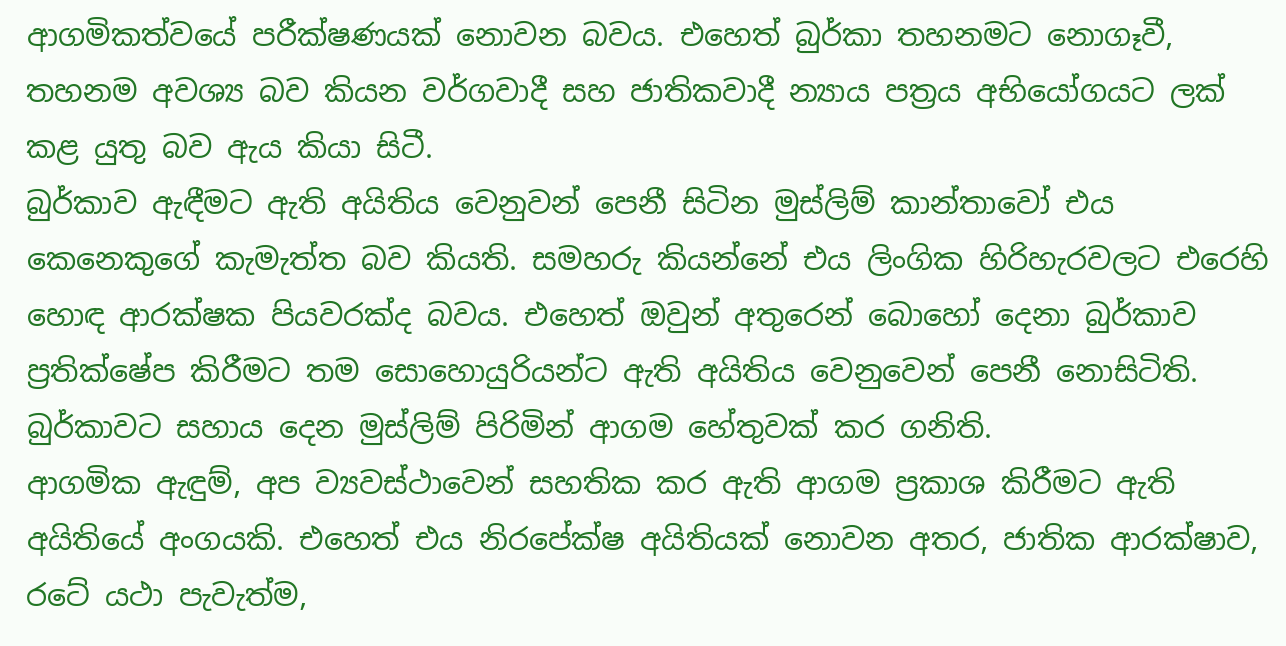ආගමිකත්වයේ පරීක්ෂණයක් නොවන බවය. එහෙත් බුර්කා තහනමට නොගෑවී, තහනම අවශ්‍ය බව කියන වර්ගවාදී සහ ජාතිකවාදී න්‍යාය පත්‍රය අභියෝගයට ලක් කළ යුතු බව ඇය කියා සිටී.
බුර්කාව ඇඳීමට ඇති අයිතිය වෙනුවන් පෙනී සිටින මුස්ලිම් කාන්තාවෝ එය කෙනෙකුගේ කැමැත්ත බව කියති. සමහරු කියන්නේ එය ලිංගික හිරිහැරවලට එරෙහි හොඳ ආරක්ෂක පියවරක්ද බවය. එහෙත් ඔවුන් අතුරෙන් බොහෝ දෙනා බුර්කාව ප්‍රතික්ෂේප කිරීමට තම සොහොයුරියන්ට ඇති අයිතිය වෙනුවෙන් පෙනී නොසිටිති. බුර්කාවට සහාය දෙන මුස්ලිම් පිරිමින් ආගම හේතුවක් කර ගනිති.
ආගමික ඇඳුම්, අප ව්‍යවස්ථාවෙන් සහතික කර ඇති ආගම ප්‍රකාශ කිරීමට ඇති අයිතියේ අංගයකි. එහෙත් එය නිරපේක්ෂ අයිතියක් නොවන අතර, ජාතික ආරක්ෂාව, රටේ යථා පැවැත්ම,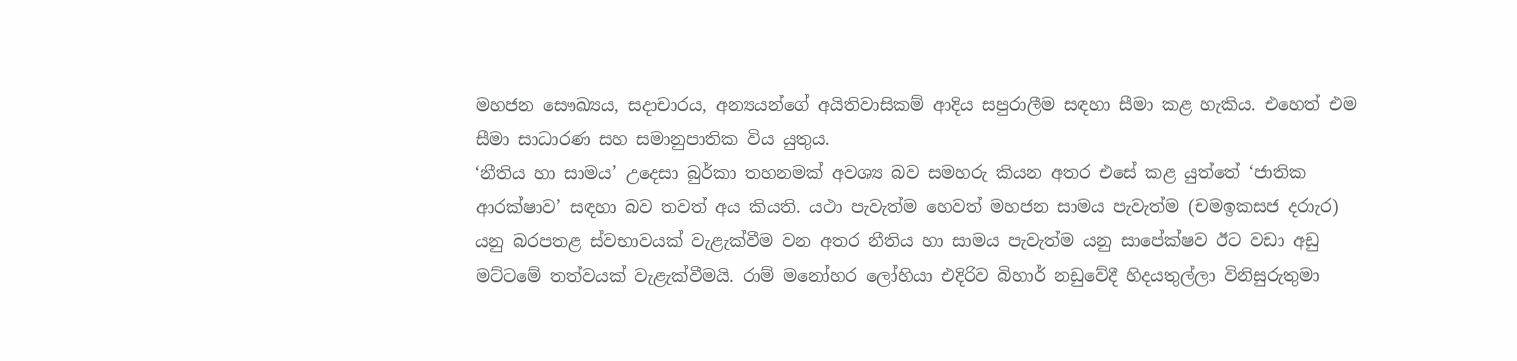මහජන සෞඛ්‍යය, සදාචාරය, අන්‍යයන්ගේ අයිතිවාසිකම් ආදිය සපුරාලීම සඳහා සීමා කළ හැකිය. එහෙත් එම සීමා සාධාරණ සහ සමානුපාතික විය යුතුය.
‘නීතිය හා සාමය’ උදෙසා බුර්කා තහනමක් අවශ්‍ය බව සමහරු කියන අතර එසේ කළ යුත්තේ ‘ජාතික ආරක්ෂාව’ සඳහා බව තවත් අය කියති. යථා පැවැත්ම හෙවත් මහජන සාමය පැවැත්ම (චමඉකසජ දරාැර) යනු බරපතළ ස්වභාවයක් වැළැක්වීම වන අතර නීතිය හා සාමය පැවැත්ම යනු සාපේක්ෂව ඊට වඩා අඩු මට්ටමේ තත්වයක් වැළැක්වීමයි. රාම් මනෝහර ලෝහියා එදිරිව බිහාර් නඩුවේදී හිදයතුල්ලා විනිසුරුතුමා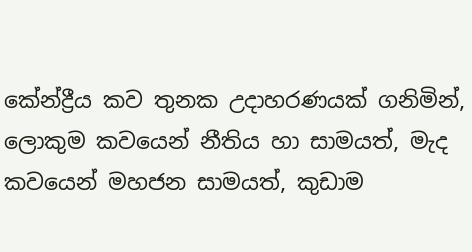කේන්ද්‍රීය කව තුනක උදාහරණයක් ගනිමින්, ලොකුම කවයෙන් නීතිය හා සාමයත්, මැද කවයෙන් මහජන සාමයත්, කුඩාම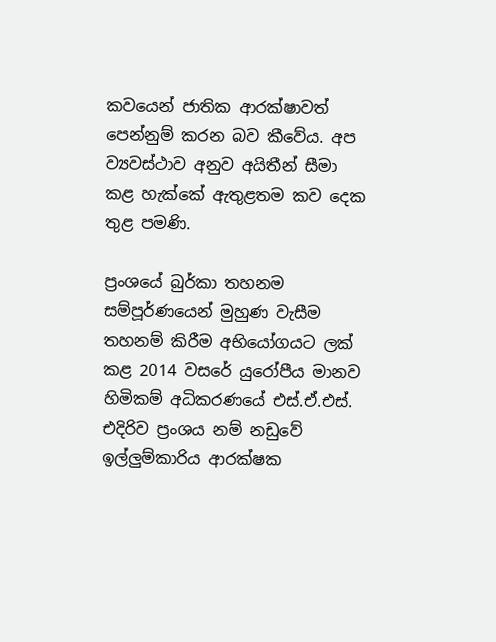කවයෙන් ජාතික ආරක්ෂාවත් පෙන්නුම් කරන බව කීවේය. අප ව්‍යවස්ථාව අනුව අයිතීන් සීමා කළ හැක්කේ ඇතුළතම කව දෙක තුළ පමණි.

ප්‍රංශයේ බුර්කා තහනම
සම්පූර්ණයෙන් මුහුණ වැසීම තහනම් කිරීම අභියෝගයට ලක් කළ 2014 වසරේ යුරෝපීය මානව හිමිකම් අධිකරණයේ එස්.ඒ.එස්. එදිරිව ප්‍රංශය නම් නඩුවේ ඉල්ලු‍ම්කාරිය ආරක්ෂක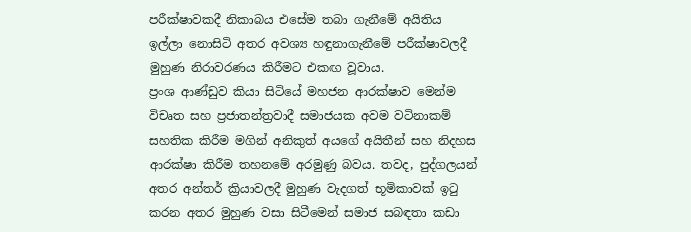පරීක්ෂාවකදී නිකාබය එසේම තබා ගැනීමේ අයිතිය ඉල්ලා නොසිටි අතර අවශ්‍ය හඳුනාගැනීමේ පරීක්ෂාවලදී මුහුණ නිරාවරණය කිරීමට එකඟ වූවාය.
ප්‍රංශ ආණ්ඩුව කියා සිටියේ මහජන ආරක්ෂාව මෙන්ම විචෘත සහ ප්‍රජාතන්ත්‍රවාදී සමාජයක අවම වටිනාකම් සහතික කිරීම මගින් අනිකුත් අයගේ අයිතීන් සහ නිදහස ආරක්ෂා කිරීම තහනමේ අරමුණු බවය. තවද, පුද්ගලයන් අතර අන්තර් ක්‍රියාවලදී මුහුණ වැදගත් භූමිකාවක් ඉටු කරන අතර මුහුණ වසා සිටීමෙන් සමාජ සබඳතා කඩා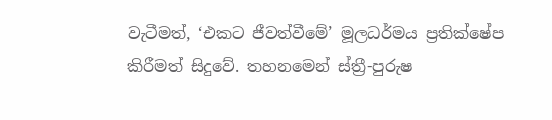වැටීමත්, ‘එකට ජීවත්වීමේ’ මූලධර්මය ප්‍රතික්ෂේප කිරීමත් සිදුවේ. තහනමෙන් ස්ත්‍රී-පුරුෂ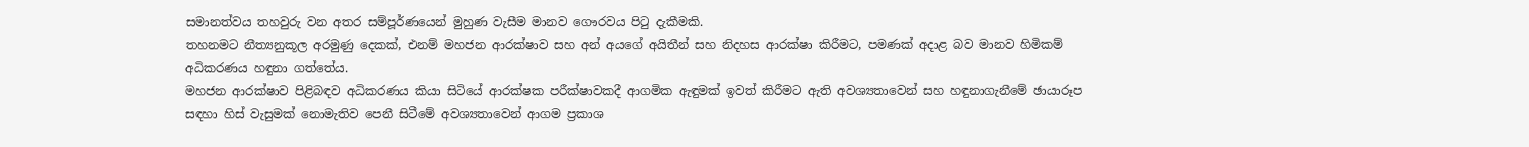සමානත්වය තහවුරු වන අතර සම්පූර්ණයෙන් මුහුණ වැසීම මානව ගෞරවය පිටු දැකීමකි.
තහනමට නීත්‍යනුකූල අරමුණු දෙකක්, එනම් මහජන ආරක්ෂාව සහ අන් අයගේ අයිතීන් සහ නිදහස ආරක්ෂා කිරීමට, පමණක් අදාළ බව මානව හිමිකම් අධිකරණය හඳුනා ගත්තේය.
මහජන ආරක්ෂාව පිළිබඳව අධිකරණය කියා සිටියේ ආරක්ෂක පරීක්ෂාවකදී ආගමික ඇඳුමක් ඉවත් කිරීමට ඇති අවශ්‍යතාවෙන් සහ හඳුනාගැනීමේ ඡායාරූප සඳහා හිස් වැසුමක් නොමැතිව පෙනී සිටීමේ අවශ්‍යතාවෙන් ආගම ප්‍රකාශ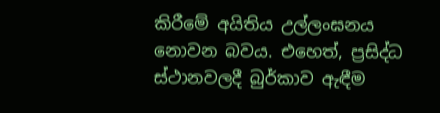කිරීමේ අයිතිය උල්ලංඝනය නොවන බවය. එහෙත්, ප්‍රසිද්ධ ස්ථානවලදී බුර්කාව ඇඳීම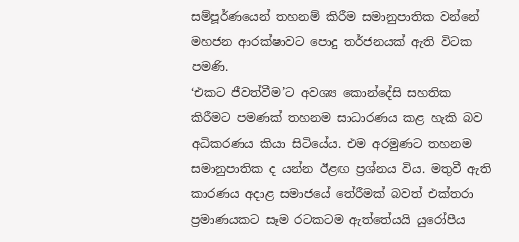සම්පූර්ණයෙන් තහනම් කිරීම සමානුපාතික වන්නේ මහජන ආරක්ෂාවට පොදු තර්ජනයක් ඇති විටක පමණි.
‘එකට ජීවත්වීම’ට අවශ්‍ය කොන්දේසි සහතික කිරීමට පමණක් තහනම සාධාරණය කළ හැකි බව අධිකරණය කියා සිටියේය. එම අරමුණට තහනම සමානුපාතික ද යන්න ඊළඟ ප්‍රශ්නය විය. මතුවී ඇති කාරණය අදාළ සමාජයේ තේරීමක් බවත් එක්තරා ප්‍රමාණයකට සෑම රටකටම ඇත්තේයයි යුරෝපීය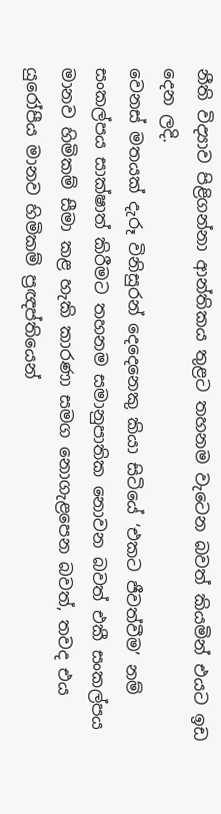නීති විද්‍යාව පිළිගන්නා ආන්තිකය තුළට තහනම වැටෙන බවත් කියමින් එයට ඉඩ දෙන ලදි.
වෙනස් මතයක් දැරූ විනිසුරන් දෙදෙනෙකු කියා සිටියේ ‘එකට ජීවත්වීම’ නම් සංකල්පය සාක්ෂාත් කිරීමට තහනම සමානුපාතික නොවන බවත් එකී සංකල්පය මානව හිමිකම් සීමා කළ හැකි කාරණා සමග නොගැළපෙන බවත්, තවද එය යුරෝපීය මානව හිමිකම් ප්‍රඥප්තියෙන්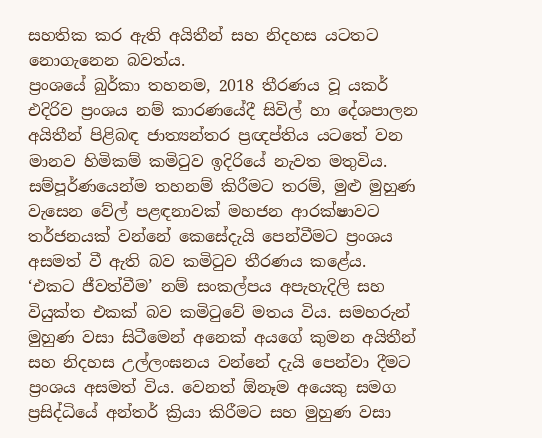සහතික කර ඇති අයිතීන් සහ නිදහස යටතට නොගැනෙන බවත්ය.
ප්‍රංශයේ බුර්කා තහනම, 2018 තීරණය වූ යකර් එදිරිව ප්‍රංශය නම් කාරණයේදී සිවිල් හා දේශපාලන අයිතීන් පිළිබඳ ජාත්‍යන්තර ප්‍රඥප්තිය යටතේ වන මානව හිමිකම් කමිටුව ඉදිරියේ නැවත මතුවිය. සම්පූර්ණයෙන්ම තහනම් කිරීමට තරම්, මුළු මුහුණ වැසෙන වේල් පළඳනාවක් මහජන ආරක්ෂාවට තර්ජනයක් වන්නේ කෙසේදැයි පෙන්වීමට ප්‍රංශය අසමත් වී ඇති බව කමිටුව තීරණය කළේය.
‘එකට ජීවත්වීම’ නම් සංකල්පය අපැහැදිලි සහ වියුක්ත එකක් බව කමිටුවේ මතය විය. සමහරුන් මුහුණ වසා සිටීමෙන් අනෙක් අයගේ කුමන අයිතීන් සහ නිදහස උල්ලංඝනය වන්නේ දැයි පෙන්වා දීමට ප්‍රංශය අසමත් විය. වෙනත් ඕනෑම අයෙකු සමග ප්‍රසිද්ධියේ අන්තර් ක්‍රියා කිරීමට සහ මුහුණ වසා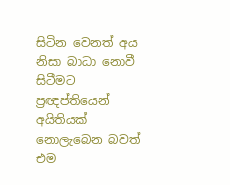සිටින වෙනත් අය නිසා බාධා නොවී සිටීමට ප්‍රඥප්තියෙන් අයිතියක් නොලැබෙන බවත් එම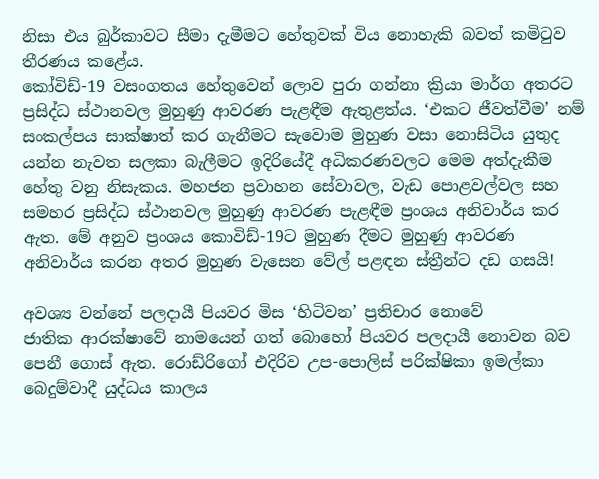නිසා එය බුර්කාවට සීමා දැමීමට හේතුවක් විය නොහැකි බවත් කමිටුව තීරණය කළේය.
කෝවිඩ්-19 වසංගතය හේතුවෙන් ලොව පුරා ගන්නා ක්‍රියා මාර්ග අතරට ප්‍රසිද්ධ ස්ථානවල මුහුණු ආවරණ පැළඳීම ඇතුළත්ය. ‘එකට ජීවත්වීම’ නම් සංකල්පය සාක්ෂාත් කර ගැනීමට සැවොම මුහුණ වසා නොසිටිය යුතුද යන්න නැවත සලකා බැලීමට ඉදිරියේදී අධිකරණවලට මෙම අත්දැකීම හේතු වනු නිසැකය. මහජන ප්‍රවාහන සේවාවල, වැඩ පොළවල්වල සහ සමහර ප්‍රසිද්ධ ස්ථානවල මුහුණු ආවරණ පැළඳීම ප්‍රංශය අනිවාර්ය කර ඇත. මේ අනුව ප්‍රංශය කොවිඩ්-19ට මුහුණ දීමට මුහුණු ආවරණ අනිවාර්ය කරන අතර මුහුණ වැසෙන වේල් පළඳන ස්ත්‍රීන්ට දඩ ගසයි!

අවශ්‍ය වන්නේ පලදායී පියවර මිස ‘හිටිවන’ ප්‍රතිචාර නොවේ
ජාතික ආරක්ෂාවේ නාමයෙන් ගත් බොහෝ පියවර පලදායී නොවන බව පෙනී ගොස් ඇත. රොඩ්රිගෝ එදිරිව උප-පොලිස් පරික්ෂිකා ඉමල්කා බෙදුම්වාදී යුද්ධය කාලය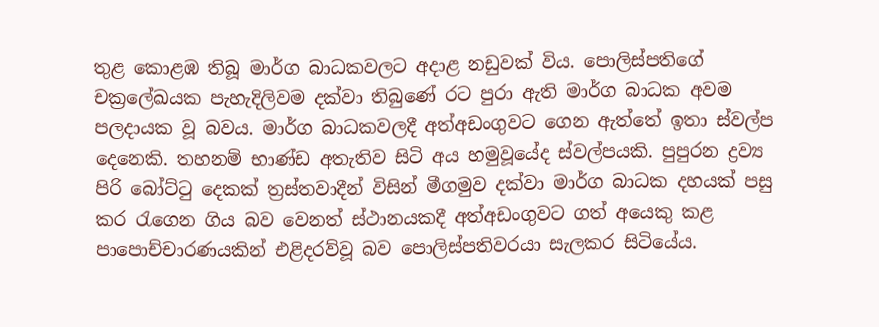තුළ කොළඹ තිබූ මාර්ග බාධකවලට අදාළ නඩුවක් විය. පොලිස්පතිගේ චක්‍රලේඛයක පැහැදිලිවම දක්වා තිබුණේ රට පුරා ඇති මාර්ග බාධක අවම පලදායක වූ බවය. මාර්ග බාධකවලදී අත්අඩංගුවට ගෙන ඇත්තේ ඉතා ස්වල්ප දෙනෙකි. තහනම් භාණ්ඩ අතැතිව සිටි අය හමුවූයේද ස්වල්පයකි. පුපුරන ද්‍රව්‍ය පිරි බෝට්ටු දෙකක් ත්‍රස්තවාදීන් විසින් මීගමුව දක්වා මාර්ග බාධක දහයක් පසු කර රැගෙන ගිය බව වෙනත් ස්ථානයකදී අත්අඩංගුවට ගත් අයෙකු කළ පාපොච්චාරණයකින් එළිදරව්වූ බව පොලිස්පතිවරයා සැලකර සිටියේය.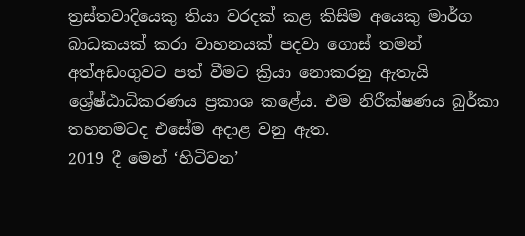ත්‍රස්තවාදියෙකු තියා වරදක් කළ කිසිම අයෙකු මාර්ග බාධකයක් කරා වාහනයක් පදවා ගොස් තමන් අත්අඩංගුවට පත් වීමට ක්‍රියා නොකරනු ඇතැයි ශ්‍රේෂ්ඨාධිකරණය ප්‍රකාශ කළේය. එම නිරීක්ෂණය බුර්කා තහනමටද එසේම අදාළ වනු ඇත.
2019 දී මෙන් ‘හිටිවන’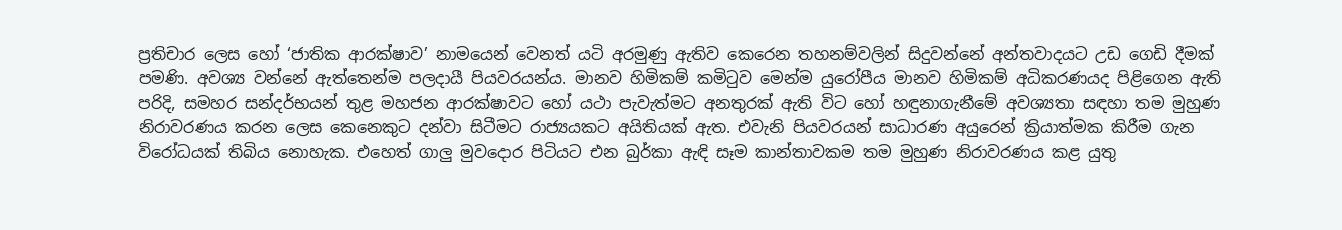ප්‍රතිචාර ලෙස හෝ ‘ජාතික ආරක්ෂාව’ නාමයෙන් වෙනත් යටි අරමුණු ඇතිව කෙරෙන තහනම්වලින් සිදුවන්නේ අන්තවාදයට උඩ ගෙඩි දීමක් පමණි. අවශ්‍ය වන්නේ ඇත්තෙන්ම පලදායී පියවරයන්ය. මානව හිමිකම් කමිටුව මෙන්ම යුරෝපීය මානව හිමිකම් අධිකරණයද පිළිගෙන ඇති පරිදි, සමහර සන්දර්භයන් තුළ මහජන ආරක්ෂාවට හෝ යථා පැවැත්මට අනතුරක් ඇති විට හෝ හඳුනාගැනීමේ අවශ්‍යතා සඳහා තම මුහුණ නිරාවරණය කරන ලෙස කෙනෙකුට දන්වා සිටීමට රාජ්‍යයකට අයිතියක් ඇත. එවැනි පියවරයන් සාධාරණ අයුරෙන් ක්‍රියාත්මක කිරීම ගැන විරෝධයක් තිබිය නොහැක. එහෙත් ගාලු‍ මුවදොර පිටියට එන බුර්කා ඇඳි සෑම කාන්තාවකම තම මුහුණ නිරාවරණය කළ යුතු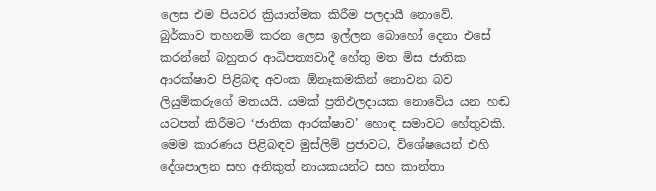ලෙස එම පියවර ක්‍රියාත්මක කිරීම පලදායී නොවේ.
බුර්කාව තහනම් කරන ලෙස ඉල්ලන බොහෝ දෙනා එසේ කරන්නේ බහුතර ආධිපත්‍යවාදී හේතු මත මිස ජාතික ආරක්ෂාව පිළිබඳ අවංක ඕනෑකමකින් නොවන බව ලියුම්කරුගේ මතයයි. යමක් ප්‍රතිඵලදායක නොවේය යන හඬ යටපත් කිරීමට ‘ජාතික ආරක්ෂාව’ හොඳ සමාවට හේතුවකි.
මෙම කාරණය පිළිබඳව මුස්ලිම් ප්‍රජාවට, විශේෂයෙන් එහි දේශපාලන සහ අනිකුත් නායකයන්ට සහ කාන්තා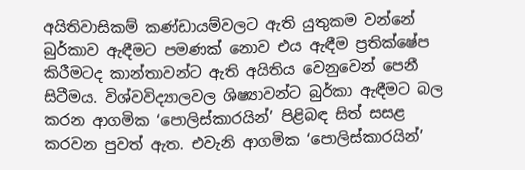අයිතිවාසිකම් කණ්ඩායම්වලට ඇති යුතුකම වන්නේ බුර්කාව ඇඳීමට පමණක් නොව එය ඇඳීම ප්‍රතික්ෂේප කිරීමටද කාන්තාවන්ට ඇති අයිතිය වෙනුවෙන් පෙනී සිටීමය. විශ්වවිද්‍යාලවල ශිෂ්‍යාවන්ට බුර්කා ඇඳීමට බල කරන ආගමික ‘පොලිස්කාරයින්’ පිළිබඳ සිත් සසළ කරවන පුවත් ඇත. එවැනි ආගමික ‘පොලිස්කාරයින්’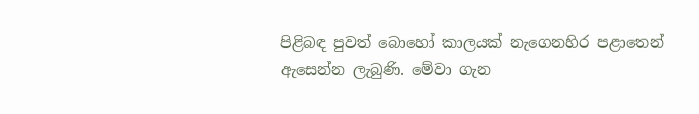පිළිබඳ පුවත් බොහෝ කාලයක් නැගෙනහිර පළාතෙන් ඇසෙන්න ලැබුණි. මේවා ගැන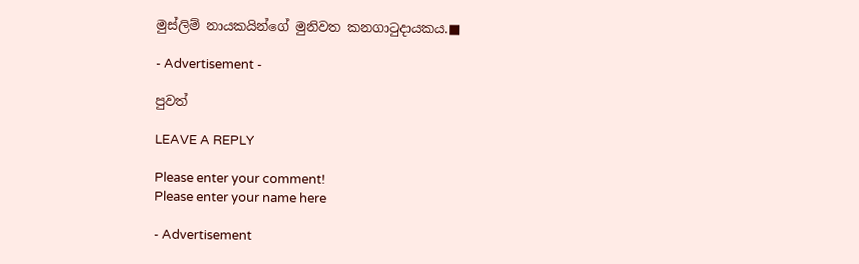මුස්ලිම් නායකයින්ගේ මුනිවත කනගාටුදායකය.■

- Advertisement -

පුවත්

LEAVE A REPLY

Please enter your comment!
Please enter your name here

- Advertisement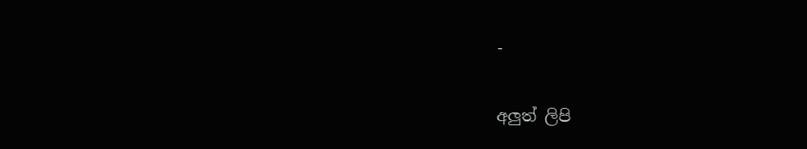-

අලුත් ලිපි